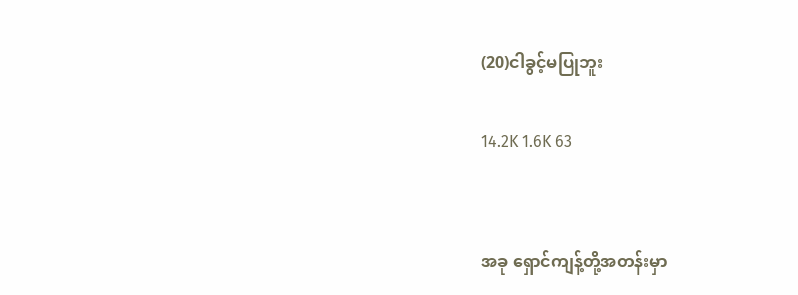(20)ငါခွင့်မပြုဘူး

14.2K 1.6K 63


အခု ရှောင်ကျန့်တို့အတန်းမှာ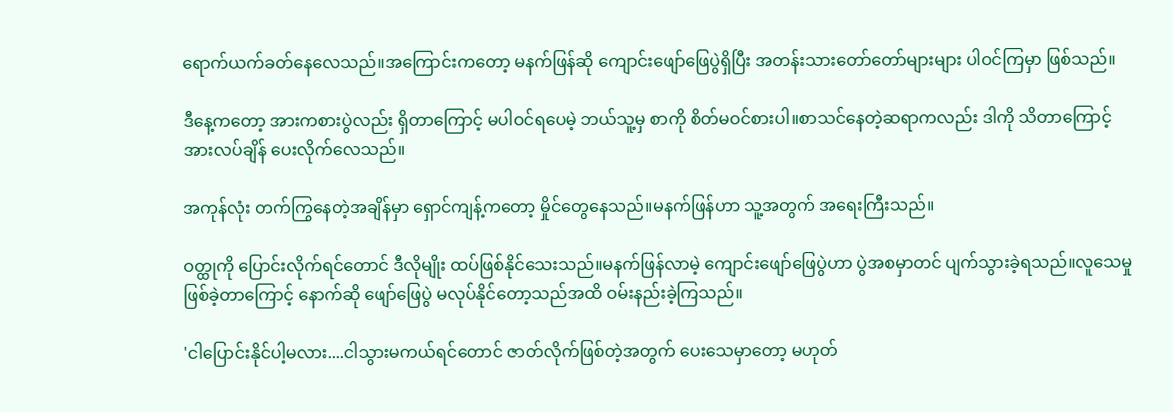ရောက်ယက်ခတ်နေလေသည်။အကြောင်းကတော့ မနက်ဖြန်ဆို ကျောင်းဖျော်ဖြေပွဲရှိပြီး အတန်းသားတော်တော်များများ ပါဝင်ကြမှာ ဖြစ်သည်။

ဒီနေ့ကတော့ အားကစားပွဲလည်း ရှိတာကြောင့် မပါဝင်ရပေမဲ့ ဘယ်သူ့မှ စာကို စိတ်မဝင်စားပါ။စာသင်နေတဲ့ဆရာကလည်း ဒါကို သိတာကြောင့် အားလပ်ချိန် ပေးလိုက်လေသည်။

အကုန်လုံး တက်ကြွနေတဲ့အချိန်မှာ ရှောင်ကျန့်ကတော့ မှိုင်တွေနေသည်။မနက်ဖြန်ဟာ သူ့အတွက် အရေးကြီးသည်။

ဝတ္ထုကို ပြောင်းလိုက်ရင်တောင် ဒီလိုမျိုး ထပ်ဖြစ်နိုင်သေးသည်။မနက်ဖြန်လာမဲ့ ကျောင်းဖျော်ဖြေပွဲဟာ ပွဲအစမှာတင် ပျက်သွားခဲ့ရသည်။လူသေမှုဖြစ်ခဲ့တာကြောင့် နောက်ဆို ဖျော်ဖြေပွဲ မလုပ်နိုင်တော့သည်အထိ ဝမ်းနည်းခဲ့ကြသည်။

'ငါပြောင်းနိုင်ပါ့မလား....ငါသွားမကယ်ရင်တောင် ဇာတ်လိုက်ဖြစ်တဲ့အတွက် ပေးသေမှာတော့ မဟုတ်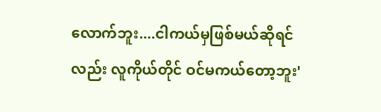လောက်ဘူး....ငါကယ်မှဖြစ်မယ်ဆိုရင်လည်း လူကိုယ်တိုင် ဝင်မကယ်တော့ဘူး'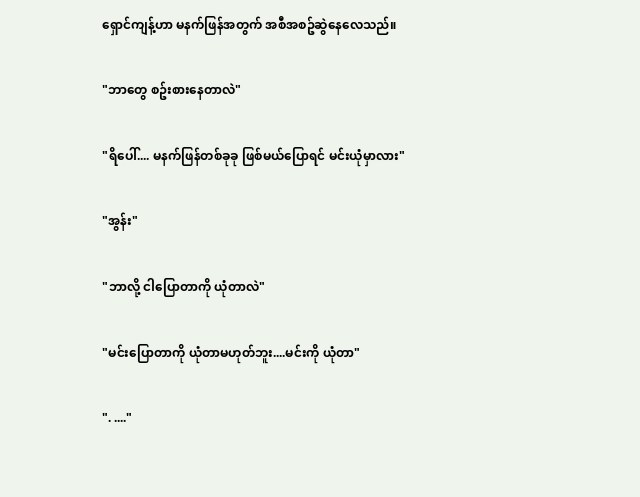ရှောင်ကျန့်ဟာ မနက်ဖြန်အတွက် အစီအစဥ်ဆွဲနေလေသည်။

"ဘာတွေ စဥ်းစားနေတာလဲ"

"ရိပေါ်.... မနက်ဖြန်တစ်ခုခု ဖြစ်မယ်ပြောရင် မင်းယုံမှာလား"

"အွန်း"

"ဘာလို့ ငါပြောတာကို ယုံတာလဲ"

"မင်းပြောတာကို ယုံတာမဟုတ်ဘူး....မင်းကို ယုံတာ"

". ...."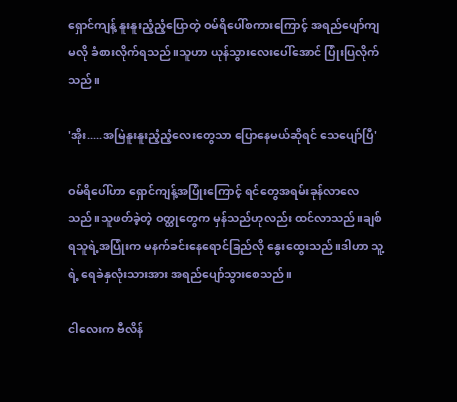ရှောင်ကျန့် နူးနူးညံ့ညံ့ပြောတဲ့ ဝမ်ရိပေါ်စကားကြောင့် အရည်ပျော်ကျမလို ခံစားလိုက်ရသည်။သူဟာ ယုန်သွားလေးပေါ်အောင် ပြုံးပြလိုက်သည်။

'အိုး.....အမြဲနူးနူးညံ့ညံ့လေးတွေသာ ပြောနေမယ်ဆိုရင် သေပျော်ပြီ'

ဝမ်ရိပေါ်ဟာ ရှောင်ကျန့်အပြုံးကြောင့် ရင်တွေအရမ်းခုန်လာလေသည်။သူဖတ်ခဲ့တဲ့ ဝတ္ထုတွေက မှန်သည်ဟုလည်း ထင်လာသည်။ချစ်ရသူရဲ့အပြုံးက မနက်ခင်းနေရောင်ခြည်လို နွေးထွေးသည်။ဒါဟာ သူ့ရဲ့ ရေခဲနှလုံးသားအား အရည်ပျော်သွားစေသည်။

ငါလေးက ဗီလိန်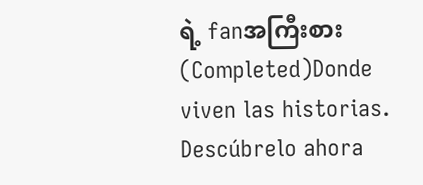ရဲ့ fanအကြီးစား (Completed)Donde viven las historias. Descúbrelo ahora